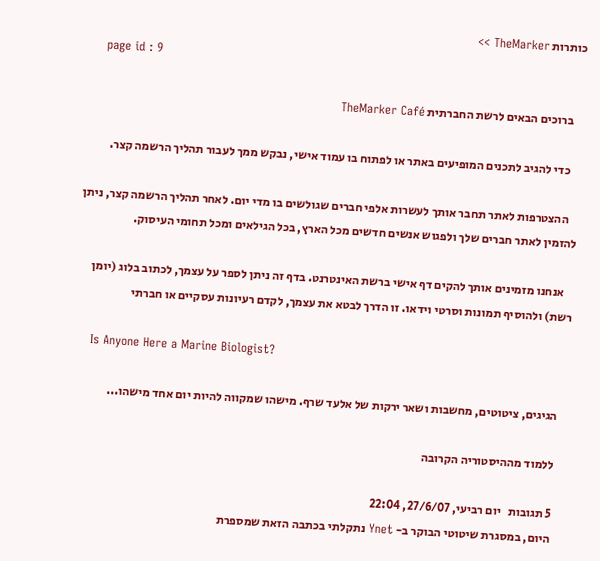כותרות TheMarker >>
    page id : 9

    ברוכים הבאים לרשת החברתית TheMarker Café

    כדי להגיב לתכנים המופיעים באתר או לפתוח בו עמוד אישי, נבקש ממך לעבור תהליך הרשמה קצר.

    ההצטרפות לאתר תחבר אותך לעשרות אלפי חברים שגולשים בו מדי יום. לאחר תהליך הרשמה קצר, ניתן להזמין לאתר חברים שלך ולפגוש אנשים חדשים מכל הארץ, בכל הגילאים ומכל תחומי העיסוק.

    אנחנו מזמינים אותך להקים דף אישי ברשת האינטרנט. בדף זה ניתן לספר על עצמך, לכתוב בלוג (יומן רשת) ולהוסיף תמונות וסרטי וידאו. זו הדרך לבטא את עצמך, לקדם רעיונות עסקיים או חברתי

    Is Anyone Here a Marine Biologist?

    הגיגים, ציטוטים, מחשבות ושאר ירקות של אלעד שרף. מישהו שמקווה להיות יום אחד מישהו...

    ללמוד מההיסטוריה הקרובה

    5 תגובות   יום רביעי, 27/6/07, 22:04
    היום, במסגרת שיטוטי הבוקר ב- Ynet נתקלתי בכתבה הזאת שמספרת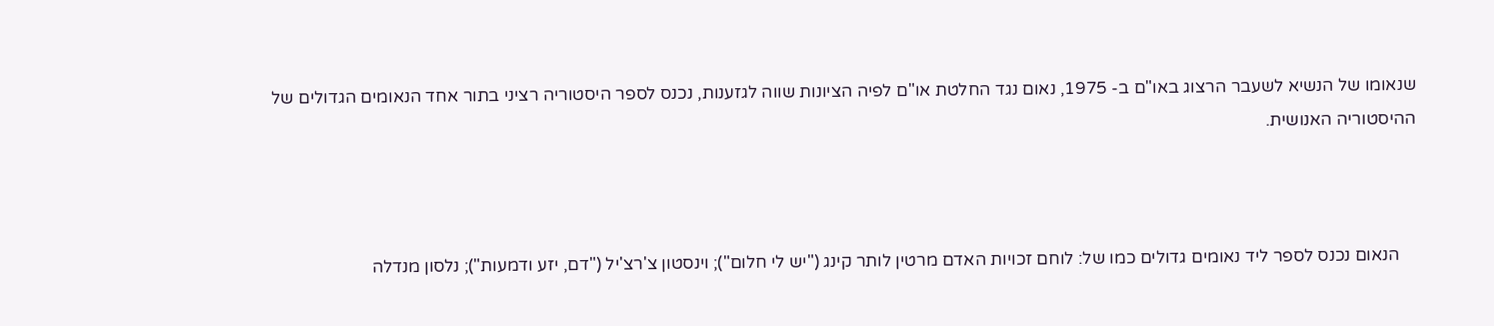שנאומו של הנשיא לשעבר הרצוג באו"ם ב- 1975, נאום נגד החלטת או"ם לפיה הציונות שווה לגזענות, נכנס לספר היסטוריה רציני בתור אחד הנאומים הגדולים של ההיסטוריה האנושית.



    הנאום נכנס לספר ליד נאומים גדולים כמו של: לוחם זכויות האדם מרטין לותר קינג ("יש לי חלום"); וינסטון צ'רצ'יל ("דם, יזע ודמעות"); נלסון מנדלה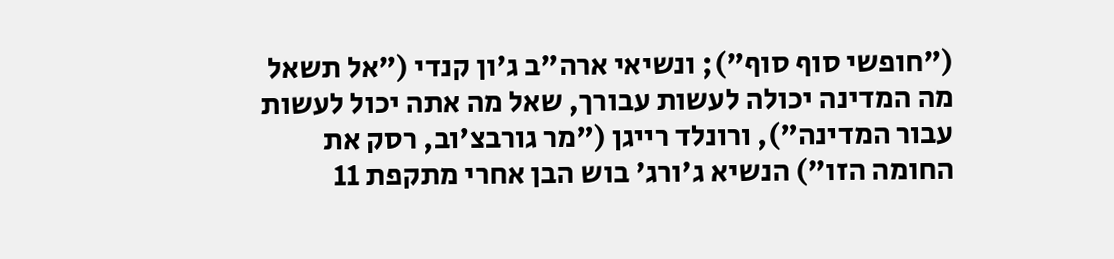("חופשי סוף סוף"); ונשיאי ארה"ב ג'ון קנדי ("אל תשאל מה המדינה יכולה לעשות עבורך, שאל מה אתה יכול לעשות עבור המדינה"), ורונלד רייגן ("מר גורבצ'וב, רסק את החומה הזו") הנשיא ג'ורג' בוש הבן אחרי מתקפת 11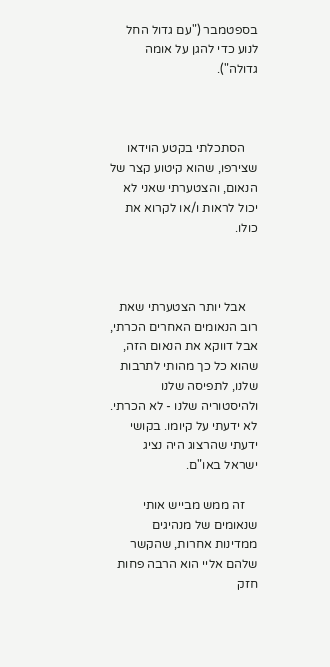בספטמבר ("עם גדול החל לנוע כדי להגן על אומה גדולה").



    הסתכלתי בקטע הוידאו שצירפו, שהוא קיטוע קצר של הנאום, והצטערתי שאני לא יכול לראות ו/או לקרוא את כולו.



    אבל יותר הצטערתי שאת רוב הנאומים האחרים הכרתי, אבל דווקא את הנאום הזה, שהוא כל כך מהותי לתרבות שלנו, לתפיסה שלנו ולהיסטוריה שלנו - לא הכרתי. לא ידעתי על קיומו. בקושי ידעתי שהרצוג היה נציג ישראל באו"ם.

    זה ממש מבייש אותי שנאומים של מנהיגים ממדינות אחרות, שהקשר שלהם אליי הוא הרבה פחות חזק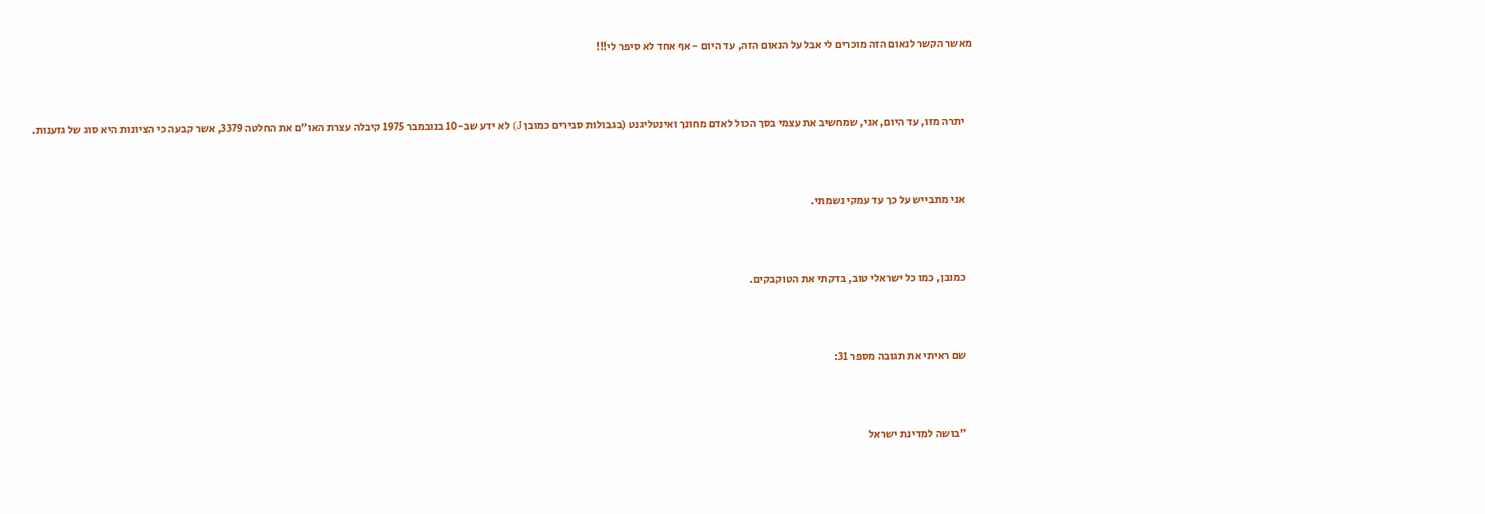מאשר הקשר לנאום הזה מוכרים לי אבל על הנאום הזה, עד היום - אף אחד לא סיפר לי!!!



    יתרה מזו, עד היום, אני, שמחשיב את עצמי בסך הכול לאדם מחונך ואינטליגנט (בגבולות סבירים כמובן J) לא ידע שב-10 בנובמבר 1975 קיבלה עצרת האו"ם את החלטה 3379, אשר קבעה כי הציונות היא סוג של גזענות.



    אני מתבייש על כך עד עמקי נשמתי.



    כמובן, כמו כל ישראלי טוב, בדקתי את הטוקבקים.



    שם ראיתי את תגובה מספר 31:



    "בושה למדינת ישראל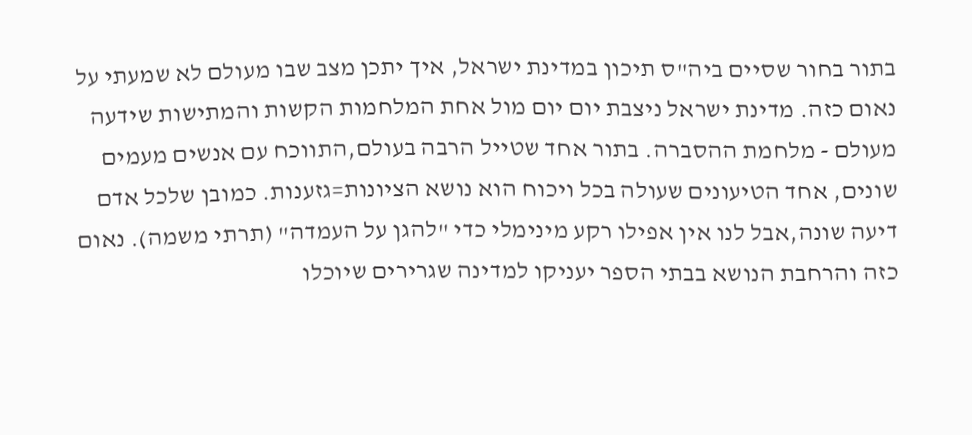בתור בחור שסיים ביה"ס תיכון במדינת ישראל, איך יתכן מצב שבו מעולם לא שמעתי על נאום כזה. מדינת ישראל ניצבת יום יום מול אחת המלחמות הקשות והמתישות שידעה מעולם - מלחמת ההסברה. בתור אחד שטייל הרבה בעולם,התווכח עם אנשים מעמים שונים, אחד הטיעונים שעולה בכל ויכוח הוא נושא הציונות=גזענות. כמובן שלכל אדם דיעה שונה,אבל לנו אין אפילו רקע מינימלי כדי "להגן על העמדה" (תרתי משמה). נאום כזה והרחבת הנושא בבתי הספר יעניקו למדינה שגרירים שיוכלו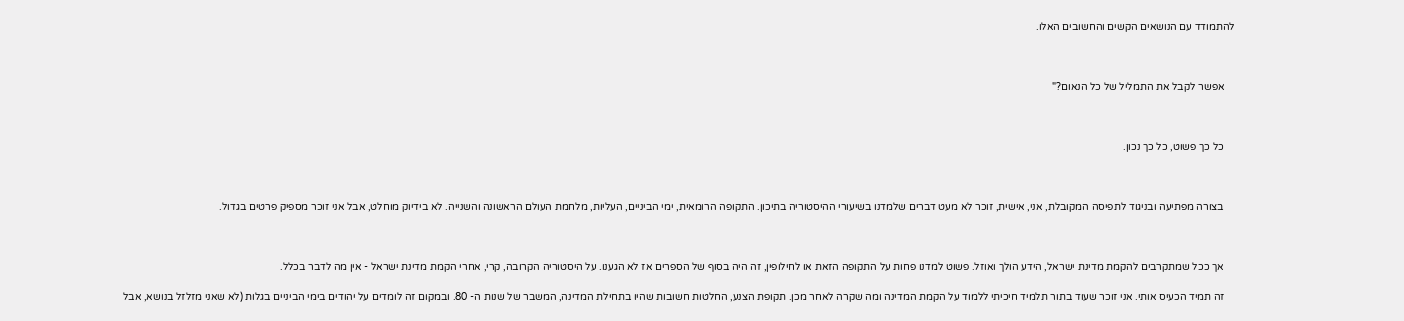להתמודד עם הנושאים הקשים והחשובים האלו.



    אפשר לקבל את התמליל של כל הנאום?"



    כל כך פשוט, כל כך נכון.



    בצורה מפתיעה ובניגוד לתפיסה המקובלת, אני, אישית, זוכר לא מעט דברים שלמדנו בשיעורי ההיסטוריה בתיכון. התקופה הרומאית, ימי הביניים, העליות, מלחמת העולם הראשונה והשנייה. לא בידיוק מוחלט, אבל אני זוכר מספיק פרטים בגדול.



    אך ככל שמתקרבים להקמת מדינת ישראל, הידע הולך ואוזל. פשוט למדנו פחות על התקופה הזאת או לחילופין, זה היה בסוף של הספרים אז לא הגענו. על היסטוריה הקרובה, קרי, אחרי הקמת מדינת ישראל - אין מה לדבר בכלל.

    זה תמיד הכעיס אותי. אני זוכר שעוד בתור תלמיד חיכיתי ללמוד על הקמת המדינה ומה שקרה לאחר מכן. תקופת הצנע, החלטות חשובות שהיו בתחילת המדינה, המשבר של שנות ה- 80. ובמקום זה לומדים על יהודים בימי הביניים בגלות (לא שאני מזלזל בנושא, אבל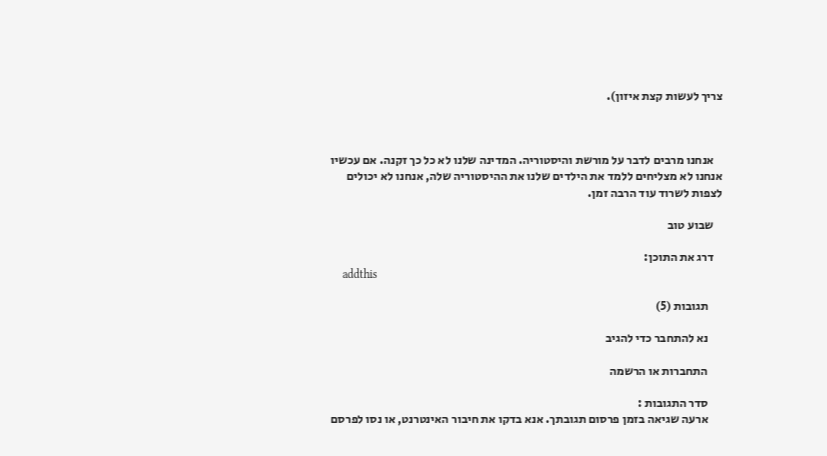צריך לעשות קצת איזון).



    אנחנו מרבים לדבר על מורשת והיסטוריה. המדינה שלנו לא כל כך זקנה. אם עכשיו אנחנו לא מצליחים ללמד את הילדים שלנו את ההיסטוריה שלה, אנחנו לא יכולים לצפות לשרוד עוד הרבה זמן.

    שבוע טוב

    דרג את התוכן:
    addthis

      תגובות (5)

      נא להתחבר כדי להגיב

      התחברות או הרשמה

      סדר התגובות :
      ארעה שגיאה בזמן פרסום תגובתך. אנא בדקו את חיבור האינטרנט, או נסו לפרסם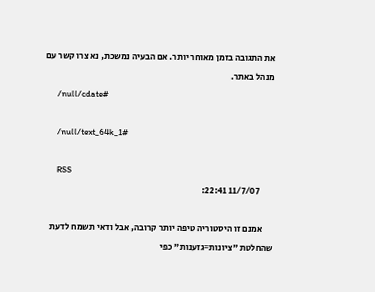את התגובה בזמן מאוחר יותר. אם הבעיה נמשכת, נא צרו קשר עם מנהל באתר.
      /null/cdate#

      /null/text_64k_1#

      RSS
        11/7/07 22:41:

      אמנם זו היסטוריה טיפה יותר קרובה, אבל ודאי תשמח לדעת שהחלטת "ציונות=גזענות" כפי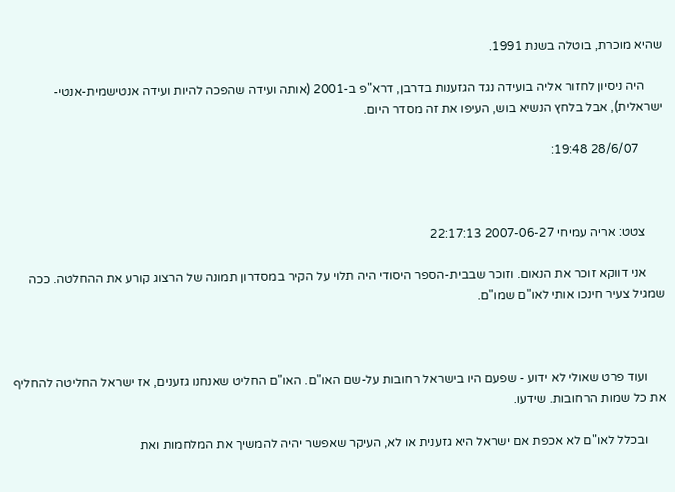שהיא מוכרת, בוטלה בשנת 1991.

      היה ניסיון לחזור אליה בועידה נגד הגזענות בדרבן, דרא"פ ב-2001 (אותה ועידה שהפכה להיות ועידה אנטישמית-אנטי-ישראלית), אבל בלחץ הנשיא בוש, העיפו את זה מסדר היום.

        28/6/07 19:48:



      צטט: אריה עמיחי 2007-06-27 22:17:13

      אני דווקא זוכר את הנאום. וזוכר שבבית-הספר היסודי היה תלוי על הקיר במסדרון תמונה של הרצוג קורע את ההחלטה. ככה שמגיל צעיר חינכו אותי לאו"ם שמו"ם.



      ועוד פרט שאולי לא ידוע - שפעם היו בישראל רחובות על-שם האו"ם. האו"ם החליט שאנחנו גזענים, אז ישראל החליטה להחליף את כל שמות הרחובות. שידעו.

      ובכלל לאו"ם לא אכפת אם ישראל היא גזענית או לא, העיקר שאפשר יהיה להמשיך את המלחמות ואת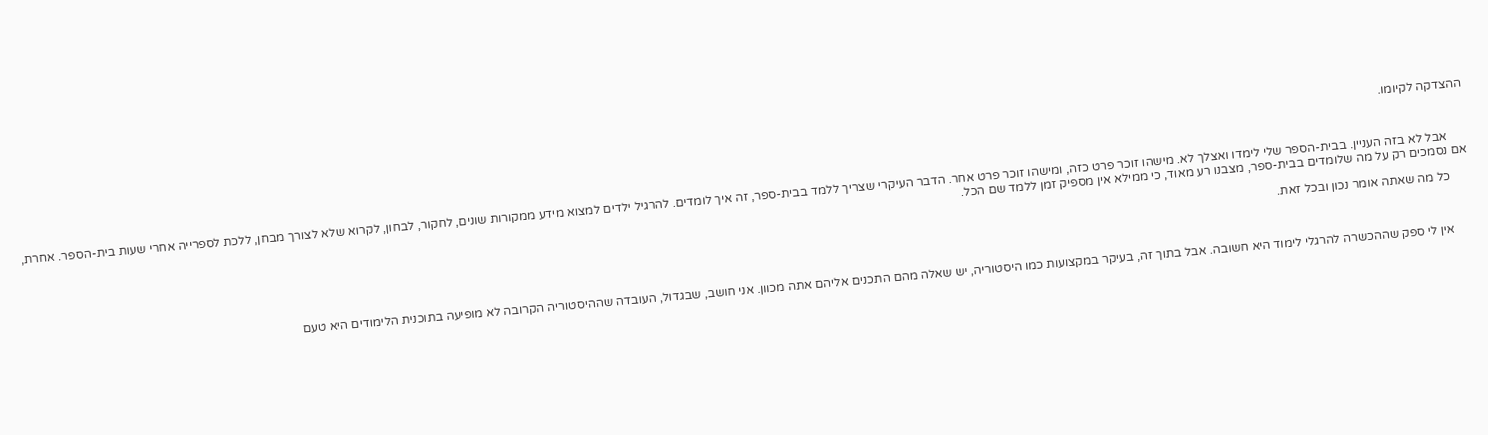ההצדקה לקיומו.



      אבל לא בזה העניין. בבית-הספר שלי לימדו ואצלך לא. מישהו זוכר פרט כזה, ומישהו זוכר פרט אחר. הדבר העיקרי שצריך ללמד בבית-ספר, זה איך לומדים. להרגיל ילדים למצוא מידע ממקורות שונים, לחקור, לבחון, לקרוא שלא לצורך מבחן, ללכת לספרייה אחרי שעות בית-הספר. אחרת, אם נסמכים רק על מה שלומדים בבית-ספר, מצבנו רע מאוד, כי ממילא אין מספיק זמן ללמד שם הכל.

      כל מה שאתה אומר נכון ובכל זאת.



      אין לי ספק שההכשרה להרגלי לימוד היא חשובה. אבל בתוך זה, בעיקר במקצועות כמו היסטוריה, יש שאלה מהם התכנים אליהם אתה מכוון. אני חושב, שבגדול, העובדה שההיסטוריה הקרובה לא מופיעה בתוכנית הלימודים היא טעם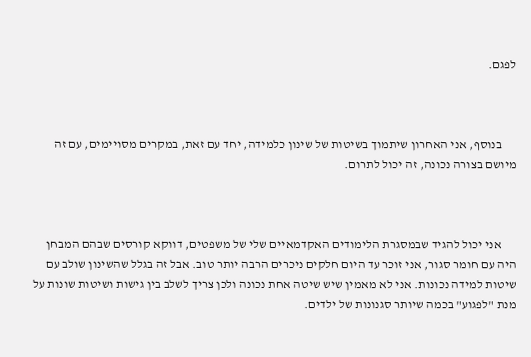לפגם.



      בנוסף, אני האחרון שיתמוך בשיטות של שינון כלמידה, יחד עם זאת, במקרים מסויימים, עם זה מיושם בצורה נכונה, זה יכול לתרום.



      אני יכול להגיד שבמסגרת הלימודים האקדמאיים שלי של משפטים, דווקא קורסים שבהם המבחן היה עם חומר סגור, אני זוכר עד היום חלקים ניכרים הרבה יותר טוב. אבל זה בגלל שהשינון שולב עם שיטות למידה נכונות. אני לא מאמין שיש שיטה אחת נכונה ולכן צריך לשלב בין גישות ושיטות שונות על מנת "לפגוע" בכמה שיותר סגנונות של ילדים.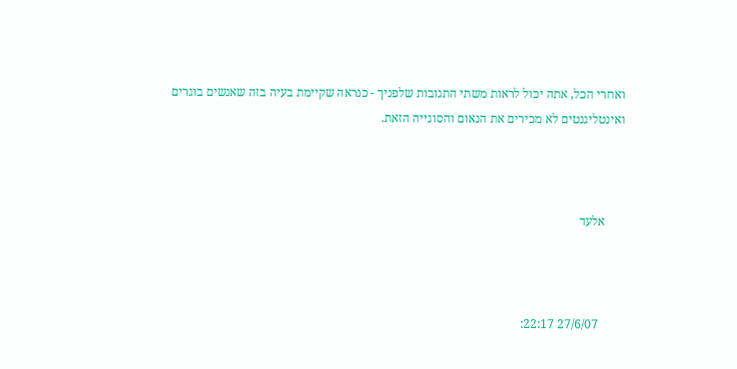ואחרי הכל, אתה יכול לראות משתי התגובות שלפניך - כנראה שקיימת בעיה בזה שאנשים בוגרים ואינטליגנטים לא מכירים את הנאום והסוגייה הזאת.



      אלעד



        27/6/07 22:17: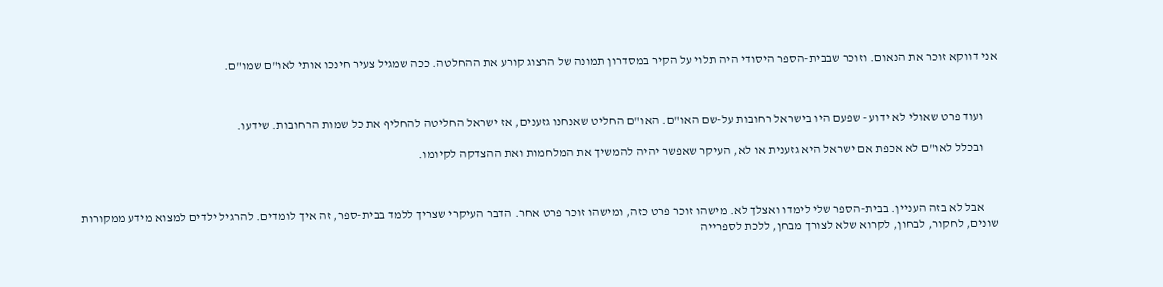אני דווקא זוכר את הנאום. וזוכר שבבית-הספר היסודי היה תלוי על הקיר במסדרון תמונה של הרצוג קורע את ההחלטה. ככה שמגיל צעיר חינכו אותי לאו"ם שמו"ם.



      ועוד פרט שאולי לא ידוע - שפעם היו בישראל רחובות על-שם האו"ם. האו"ם החליט שאנחנו גזענים, אז ישראל החליטה להחליף את כל שמות הרחובות. שידעו.

      ובכלל לאו"ם לא אכפת אם ישראל היא גזענית או לא, העיקר שאפשר יהיה להמשיך את המלחמות ואת ההצדקה לקיומו.



      אבל לא בזה העניין. בבית-הספר שלי לימדו ואצלך לא. מישהו זוכר פרט כזה, ומישהו זוכר פרט אחר. הדבר העיקרי שצריך ללמד בבית-ספר, זה איך לומדים. להרגיל ילדים למצוא מידע ממקורות שונים, לחקור, לבחון, לקרוא שלא לצורך מבחן, ללכת לספרייה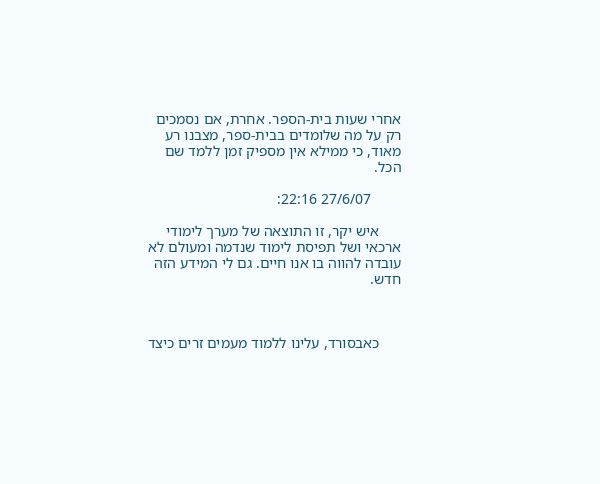אחרי שעות בית-הספר. אחרת, אם נסמכים רק על מה שלומדים בבית-ספר, מצבנו רע מאוד, כי ממילא אין מספיק זמן ללמד שם הכל.

        27/6/07 22:16:

      איש יקר, זו התוצאה של מערך לימודי ארכאי ושל תפיסת לימוד שנדמה ומעולם לא עובדה להווה בו אנו חיים. גם לי המידע הזה חדש.



      כאבסורד, עלינו ללמוד מעמים זרים כיצד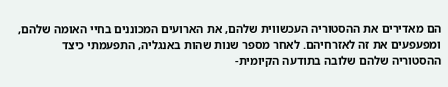הם מאדירים את ההסטוריה העכשווית שלהם, את הארועים המכוננים בחיי האומה שלהם, ומפעפעים את זה לאזרחיהם. לאחר מספר שנות שהות באנגליה, התפעמתי כיצד ההסטוריה שלהם שלובה בתודעה הקיומית-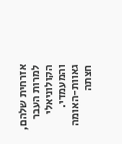אזרחית שלהם, למרות העבר הקולוניאלי והמעמדי. גאוות-האומה חצתה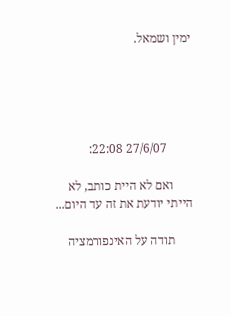ימין ושמאל.





        27/6/07 22:08:

      ואם לא היית כותב, לא הייתי יודעת את זה עד היום...

      תודה על האינפורמציה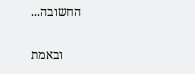החשובה...

      ובאמת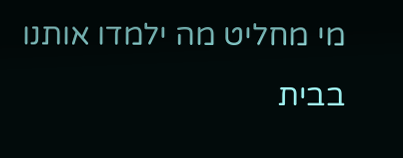מי מחליט מה ילמדו אותנו בבית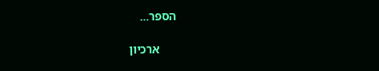הספר...

      ארכיון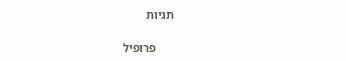תגיות

      פרופיל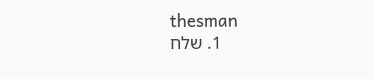thesman
      1. שלח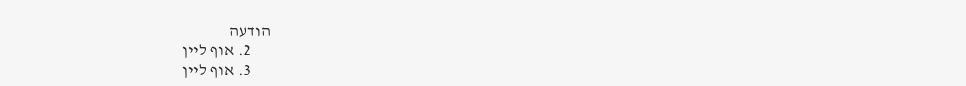הודעה
      2. אוף ליין
      3. אוף ליין